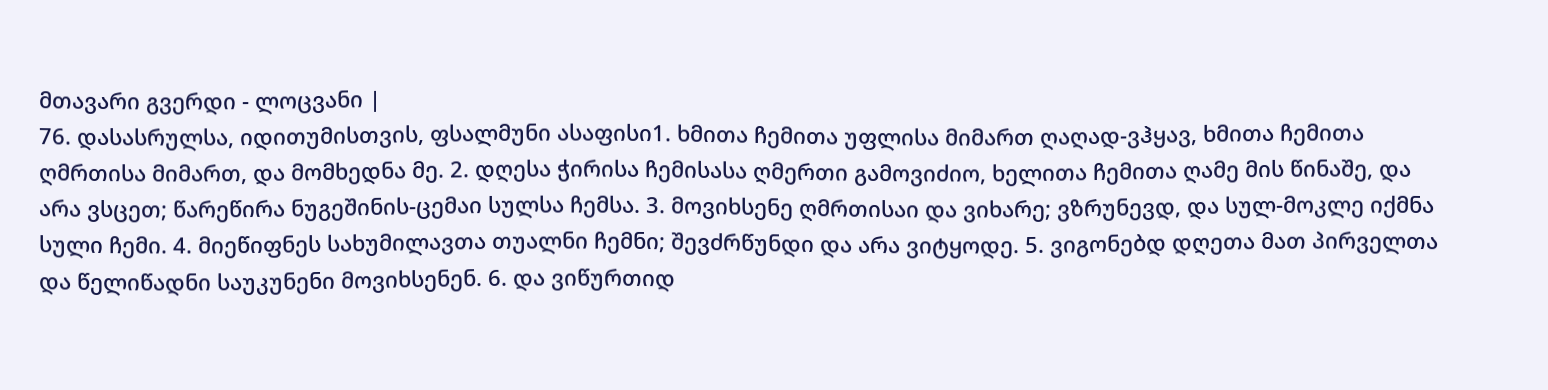მთავარი გვერდი - ლოცვანი |
76. დასასრულსა, იდითუმისთვის, ფსალმუნი ასაფისი1. ხმითა ჩემითა უფლისა მიმართ ღაღად-ვჰყავ, ხმითა ჩემითა ღმრთისა მიმართ, და მომხედნა მე. 2. დღესა ჭირისა ჩემისასა ღმერთი გამოვიძიო, ხელითა ჩემითა ღამე მის წინაშე, და არა ვსცეთ; წარეწირა ნუგეშინის-ცემაი სულსა ჩემსა. 3. მოვიხსენე ღმრთისაი და ვიხარე; ვზრუნევდ, და სულ-მოკლე იქმნა სული ჩემი. 4. მიეწიფნეს სახუმილავთა თუალნი ჩემნი; შევძრწუნდი და არა ვიტყოდე. 5. ვიგონებდ დღეთა მათ პირველთა და წელიწადნი საუკუნენი მოვიხსენენ. 6. და ვიწურთიდ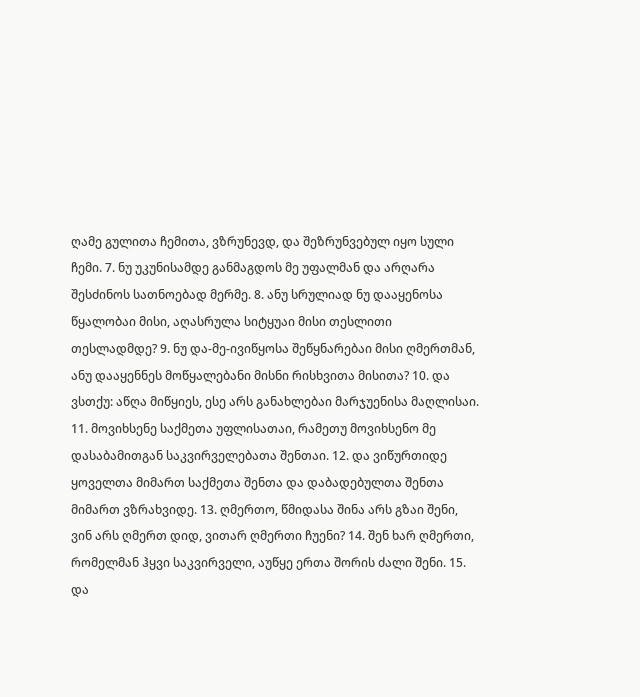ღამე გულითა ჩემითა, ვზრუნევდ, და შეზრუნვებულ იყო სული ჩემი. 7. ნუ უკუნისამდე განმაგდოს მე უფალმან და არღარა შესძინოს სათნოებად მერმე. 8. ანუ სრულიად ნუ დააყენოსა წყალობაი მისი, აღასრულა სიტყუაი მისი თესლითი თესლადმდე? 9. ნუ და-მე-ივიწყოსა შეწყნარებაი მისი ღმერთმან, ანუ დააყენნეს მოწყალებანი მისნი რისხვითა მისითა? 10. და ვსთქუ: აწღა მიწყიეს, ესე არს განახლებაი მარჯუენისა მაღლისაი. 11. მოვიხსენე საქმეთა უფლისათაი, რამეთუ მოვიხსენო მე დასაბამითგან საკვირველებათა შენთაი. 12. და ვიწურთიდე ყოველთა მიმართ საქმეთა შენთა და დაბადებულთა შენთა მიმართ ვზრახვიდე. 13. ღმერთო, წმიდასა შინა არს გზაი შენი, ვინ არს ღმერთ დიდ, ვითარ ღმერთი ჩუენი? 14. შენ ხარ ღმერთი, რომელმან ჰყვი საკვირველი, აუწყე ერთა შორის ძალი შენი. 15. და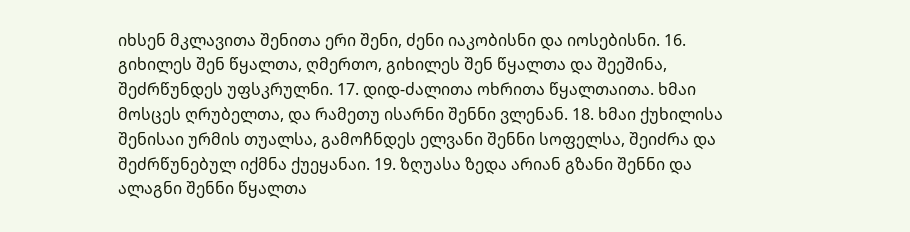იხსენ მკლავითა შენითა ერი შენი, ძენი იაკობისნი და იოსებისნი. 16. გიხილეს შენ წყალთა, ღმერთო, გიხილეს შენ წყალთა და შეეშინა, შეძრწუნდეს უფსკრულნი. 17. დიდ-ძალითა ოხრითა წყალთაითა. ხმაი მოსცეს ღრუბელთა, და რამეთუ ისარნი შენნი ვლენან. 18. ხმაი ქუხილისა შენისაი ურმის თუალსა, გამოჩნდეს ელვანი შენნი სოფელსა, შეიძრა და შეძრწუნებულ იქმნა ქუეყანაი. 19. ზღუასა ზედა არიან გზანი შენნი და ალაგნი შენნი წყალთა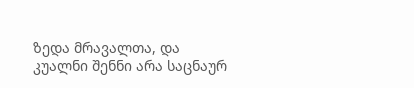ზედა მრავალთა, და კუალნი შენნი არა საცნაურ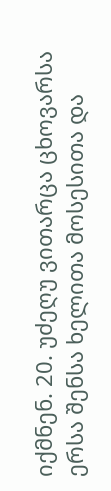იქმნენ. 20. უძეღუ ვითარცა ცხოვარსა ერსა შენსა ხელითა მოსესითა და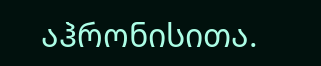აჰრონისითა.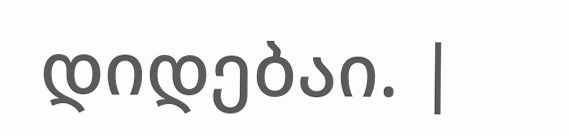დიდებაი. |